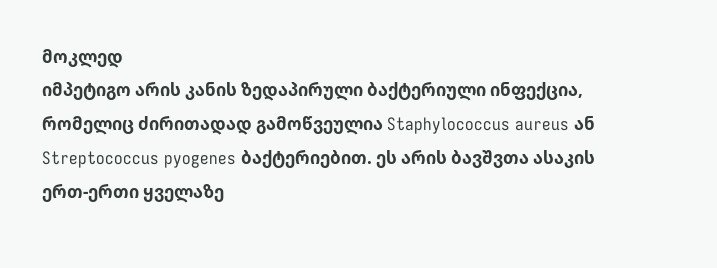მოკლედ
იმპეტიგო არის კანის ზედაპირული ბაქტერიული ინფექცია, რომელიც ძირითადად გამოწვეულია Staphylococcus aureus ან Streptococcus pyogenes ბაქტერიებით. ეს არის ბავშვთა ასაკის ერთ-ერთი ყველაზე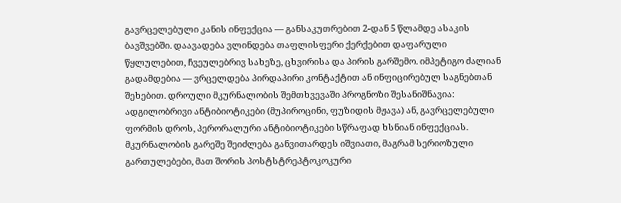გავრცელებული კანის ინფექცია — განსაკუთრებით 2-დან 5 წლამდე ასაკის ბავშვებში. დაავადება ვლინდება თაფლისფერი ქერქებით დაფარული წყლულებით, ჩვეულებრივ სახეზე, ცხვირისა და პირის გარშემო. იმპეტიგო ძალიან გადამდებია — ვრცელდება პირდაპირი კონტაქტით ან ინფიცირებულ საგნებთან შეხებით. დროული მკურნალობის შემთხვევაში პროგნოზი შესანიშნავია: ადგილობრივი ანტიბიოტიკები (მუპიროცინი, ფუზიდის მჟავა) ან, გავრცელებული ფორმის დროს, პერორალური ანტიბიოტიკები სწრაფად ხსნიან ინფექციას. მკურნალობის გარეშე შეიძლება განვითარდეს იშვიათი, მაგრამ სერიოზული გართულებები, მათ შორის პოსტსტრეპტოკოკური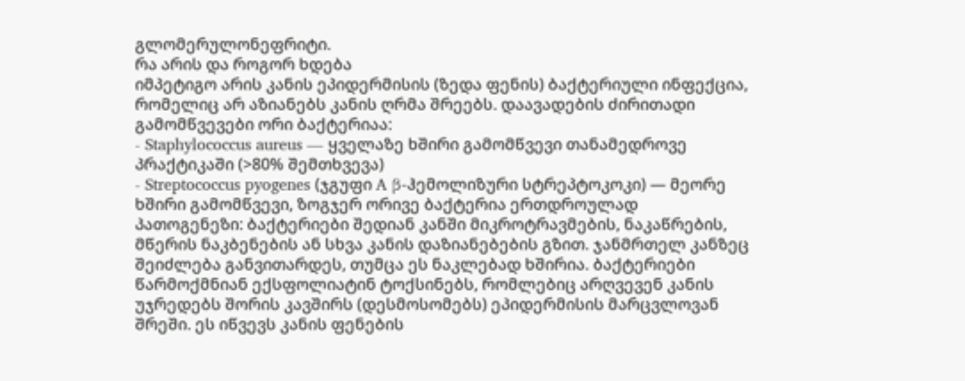გლომერულონეფრიტი.
რა არის და როგორ ხდება
იმპეტიგო არის კანის ეპიდერმისის (ზედა ფენის) ბაქტერიული ინფექცია, რომელიც არ აზიანებს კანის ღრმა შრეებს. დაავადების ძირითადი გამომწვევები ორი ბაქტერიაა:
- Staphylococcus aureus — ყველაზე ხშირი გამომწვევი თანამედროვე პრაქტიკაში (>80% შემთხვევა)
- Streptococcus pyogenes (ჯგუფი A β-ჰემოლიზური სტრეპტოკოკი) — მეორე ხშირი გამომწვევი, ზოგჯერ ორივე ბაქტერია ერთდროულად
პათოგენეზი: ბაქტერიები შედიან კანში მიკროტრავმების, ნაკაწრების, მწერის ნაკბენების ან სხვა კანის დაზიანებების გზით. ჯანმრთელ კანზეც შეიძლება განვითარდეს, თუმცა ეს ნაკლებად ხშირია. ბაქტერიები წარმოქმნიან ექსფოლიატინ ტოქსინებს, რომლებიც არღვევენ კანის უჯრედებს შორის კავშირს (დესმოსომებს) ეპიდერმისის მარცვლოვან შრეში. ეს იწვევს კანის ფენების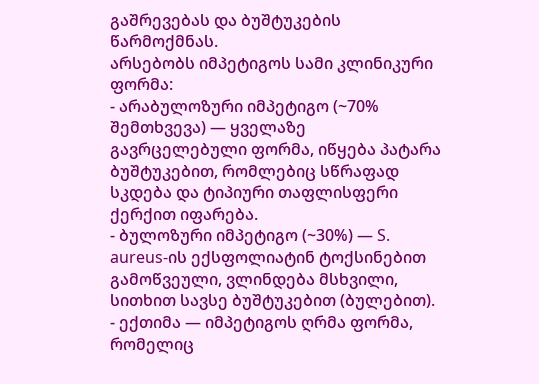გაშრევებას და ბუშტუკების წარმოქმნას.
არსებობს იმპეტიგოს სამი კლინიკური ფორმა:
- არაბულოზური იმპეტიგო (~70% შემთხვევა) — ყველაზე გავრცელებული ფორმა, იწყება პატარა ბუშტუკებით, რომლებიც სწრაფად სკდება და ტიპიური თაფლისფერი ქერქით იფარება.
- ბულოზური იმპეტიგო (~30%) — S. aureus-ის ექსფოლიატინ ტოქსინებით გამოწვეული, ვლინდება მსხვილი, სითხით სავსე ბუშტუკებით (ბულებით).
- ექთიმა — იმპეტიგოს ღრმა ფორმა, რომელიც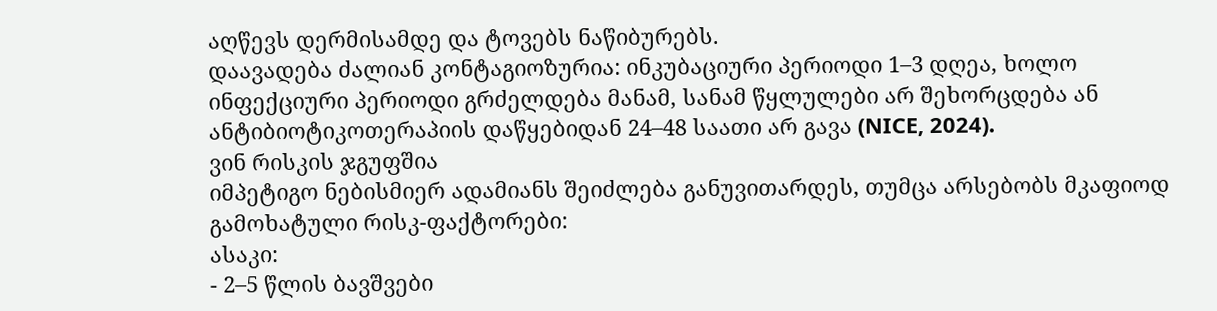აღწევს დერმისამდე და ტოვებს ნაწიბურებს.
დაავადება ძალიან კონტაგიოზურია: ინკუბაციური პერიოდი 1–3 დღეა, ხოლო ინფექციური პერიოდი გრძელდება მანამ, სანამ წყლულები არ შეხორცდება ან ანტიბიოტიკოთერაპიის დაწყებიდან 24–48 საათი არ გავა (NICE, 2024).
ვინ რისკის ჯგუფშია
იმპეტიგო ნებისმიერ ადამიანს შეიძლება განუვითარდეს, თუმცა არსებობს მკაფიოდ გამოხატული რისკ-ფაქტორები:
ასაკი:
- 2–5 წლის ბავშვები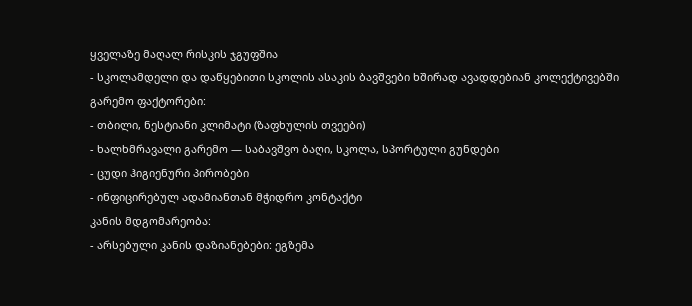ყველაზე მაღალ რისკის ჯგუფშია
- სკოლამდელი და დაწყებითი სკოლის ასაკის ბავშვები ხშირად ავადდებიან კოლექტივებში
გარემო ფაქტორები:
- თბილი, ნესტიანი კლიმატი (ზაფხულის თვეები)
- ხალხმრავალი გარემო — საბავშვო ბაღი, სკოლა, სპორტული გუნდები
- ცუდი ჰიგიენური პირობები
- ინფიცირებულ ადამიანთან მჭიდრო კონტაქტი
კანის მდგომარეობა:
- არსებული კანის დაზიანებები: ეგზემა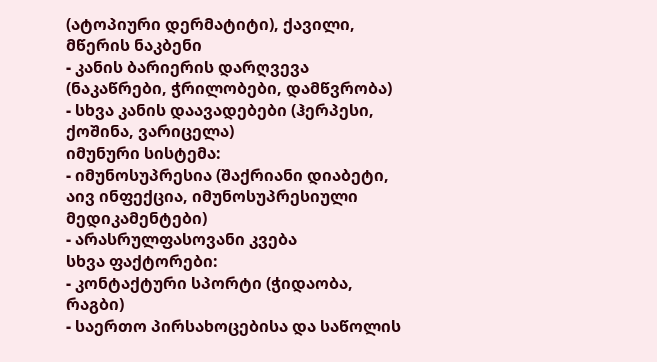(ატოპიური დერმატიტი), ქავილი, მწერის ნაკბენი
- კანის ბარიერის დარღვევა (ნაკაწრები, ჭრილობები, დამწვრობა)
- სხვა კანის დაავადებები (ჰერპესი, ქოშინა, ვარიცელა)
იმუნური სისტემა:
- იმუნოსუპრესია (შაქრიანი დიაბეტი, აივ ინფექცია, იმუნოსუპრესიული მედიკამენტები)
- არასრულფასოვანი კვება
სხვა ფაქტორები:
- კონტაქტური სპორტი (ჭიდაობა, რაგბი)
- საერთო პირსახოცებისა და საწოლის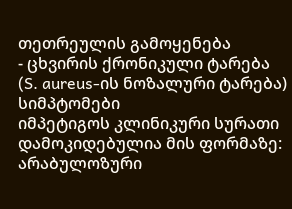თეთრეულის გამოყენება
- ცხვირის ქრონიკული ტარება (S. aureus-ის ნოზალური ტარება)
სიმპტომები
იმპეტიგოს კლინიკური სურათი დამოკიდებულია მის ფორმაზე:
არაბულოზური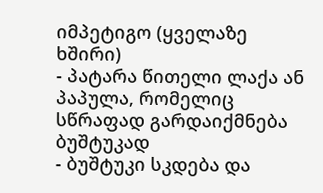იმპეტიგო (ყველაზე ხშირი)
- პატარა წითელი ლაქა ან პაპულა, რომელიც სწრაფად გარდაიქმნება ბუშტუკად
- ბუშტუკი სკდება და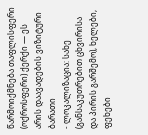წარმოიქმნება თაფლისფერი (ოქროსფერი) ქერქი — ეს არის დაავადების ვიზიტური ბარათი
- ლოკალიზაცია: სახე (განსაკუთრებით ცხვირისა და პირის გარშემო), ხელები, ფეხები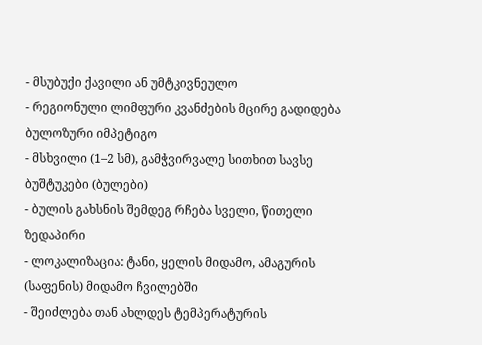- მსუბუქი ქავილი ან უმტკივნეულო
- რეგიონული ლიმფური კვანძების მცირე გადიდება
ბულოზური იმპეტიგო
- მსხვილი (1–2 სმ), გამჭვირვალე სითხით სავსე ბუშტუკები (ბულები)
- ბულის გახსნის შემდეგ რჩება სველი, წითელი ზედაპირი
- ლოკალიზაცია: ტანი, ყელის მიდამო, ამაგურის (საფენის) მიდამო ჩვილებში
- შეიძლება თან ახლდეს ტემპერატურის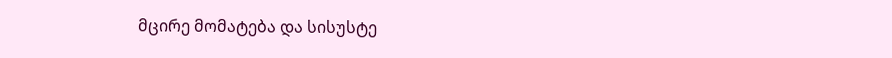მცირე მომატება და სისუსტე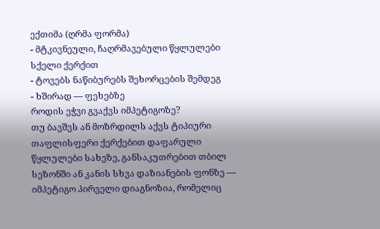ექთიმა (ღრმა ფორმა)
- მტკივნეული, ჩაღრმავებული წყლულები სქელი ქერქით
- ტოვებს ნაწიბურებს შეხორცების შემდეგ
- ხშირად — ფეხებზე
როდის ეჭვი გვაქვს იმპეტიგოზე?
თუ ბავშვს ან მოზრდილს აქვს ტიპიური თაფლისფერი ქერქებით დაფარული წყლულები სახეზე, განსაკუთრებით თბილ სეზონში ან კანის სხვა დაზიანების ფონზე — იმპეტიგო პირველი დიაგნოზია, რომელიც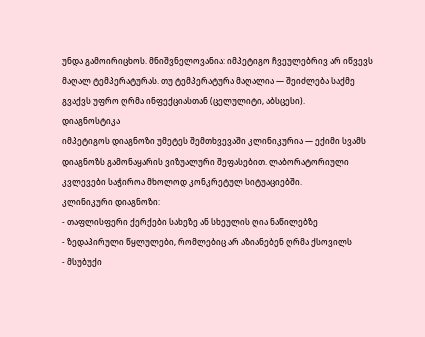უნდა გამოირიცხოს. მნიშვნელოვანია: იმპეტიგო ჩვეულებრივ არ იწვევს მაღალ ტემპერატურას. თუ ტემპერატურა მაღალია — შეიძლება საქმე გვაქვს უფრო ღრმა ინფექციასთან (ცელულიტი, აბსცესი).
დიაგნოსტიკა
იმპეტიგოს დიაგნოზი უმეტეს შემთხვევაში კლინიკურია — ექიმი სვამს დიაგნოზს გამონაყარის ვიზუალური შეფასებით. ლაბორატორიული კვლევები საჭიროა მხოლოდ კონკრეტულ სიტუაციებში.
კლინიკური დიაგნოზი:
- თაფლისფერი ქერქები სახეზე ან სხეულის ღია ნაწილებზე
- ზედაპირული წყლულები, რომლებიც არ აზიანებენ ღრმა ქსოვილს
- მსუბუქი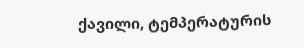ქავილი, ტემპერატურის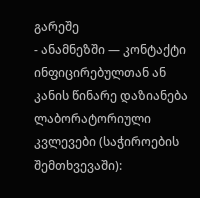გარეშე
- ანამნეზში — კონტაქტი ინფიცირებულთან ან კანის წინარე დაზიანება
ლაბორატორიული კვლევები (საჭიროების შემთხვევაში):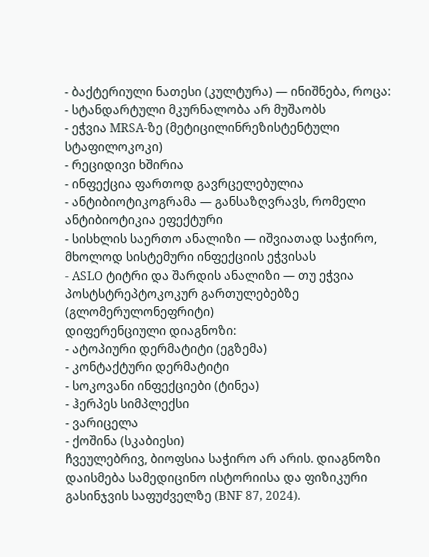- ბაქტერიული ნათესი (კულტურა) — ინიშნება, როცა:
- სტანდარტული მკურნალობა არ მუშაობს
- ეჭვია MRSA-ზე (მეტიცილინრეზისტენტული სტაფილოკოკი)
- რეციდივი ხშირია
- ინფექცია ფართოდ გავრცელებულია
- ანტიბიოტიკოგრამა — განსაზღვრავს, რომელი ანტიბიოტიკია ეფექტური
- სისხლის საერთო ანალიზი — იშვიათად საჭირო, მხოლოდ სისტემური ინფექციის ეჭვისას
- ASLO ტიტრი და შარდის ანალიზი — თუ ეჭვია პოსტსტრეპტოკოკურ გართულებებზე (გლომერულონეფრიტი)
დიფერენციული დიაგნოზი:
- ატოპიური დერმატიტი (ეგზემა)
- კონტაქტური დერმატიტი
- სოკოვანი ინფექციები (ტინეა)
- ჰერპეს სიმპლექსი
- ვარიცელა
- ქოშინა (სკაბიესი)
ჩვეულებრივ, ბიოფსია საჭირო არ არის. დიაგნოზი დაისმება სამედიცინო ისტორიისა და ფიზიკური გასინჯვის საფუძველზე (BNF 87, 2024).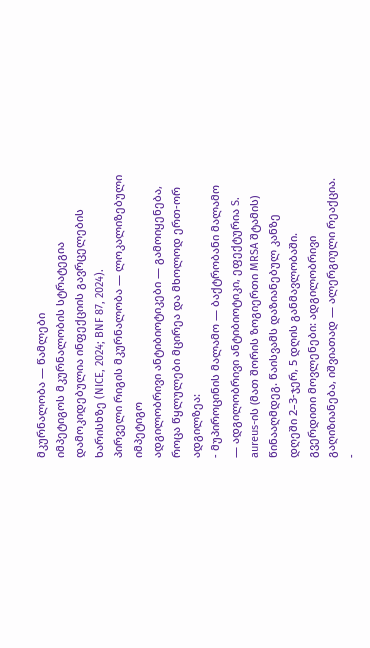მკურნალობა — წამლები
იმპეტიგოს მკურნალობის სტრატეგია დამოკიდებულია ინფექციის გავრცელების ხარისხზე (NICE, 2024; BNF 87, 2024).
პირველი რიგის მკურნალობა — ლოკალიზებული იმპეტიგო
ადგილობრივი ანტიბიოტიკები — გამოიყენება, როცა წყლულები მცირეა და მხოლოდ ერთ-ორ ადგილზეა:
- მუპიროცინის მალამო — ბაქტრობანი მალამო — ადგილობრივი ანტიბიოტიკი, ეფექტურია S. aureus-ის (მათ შორის ზოგიერთი MRSA შტამის) წინააღმდეგ. წაისვამს დაზიანებულ კანზე დღეში 2–3-ჯერ, 5 დღის განმავლობაში. გვერდითი მოვლენები: ადგილობრივი გაღიზიანება, იშვიათად — ალერგიული რეაქცია.
-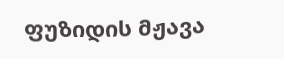ფუზიდის მჟავა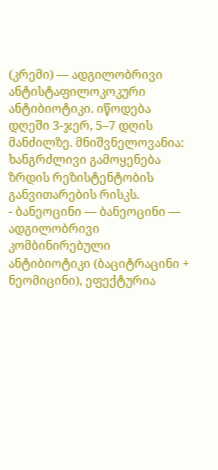(კრემი) — ადგილობრივი ანტისტაფილოკოკური ანტიბიოტიკი. იწოდება დღეში 3-ჯერ, 5–7 დღის მანძილზე. მნიშვნელოვანია: ხანგრძლივი გამოყენება ზრდის რეზისტენტობის განვითარების რისკს.
- ბანეოცინი — ბანეოცინი — ადგილობრივი კომბინირებული ანტიბიოტიკი (ბაციტრაცინი + ნეომიცინი), ეფექტურია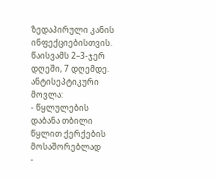ზედაპირული კანის ინფექციებისთვის. წაისვამს 2–3-ჯერ დღეში, 7 დღემდე.
ანტისეპტიკური მოვლა:
- წყლულების დაბანა თბილი წყლით ქერქების მოსაშორებლად
-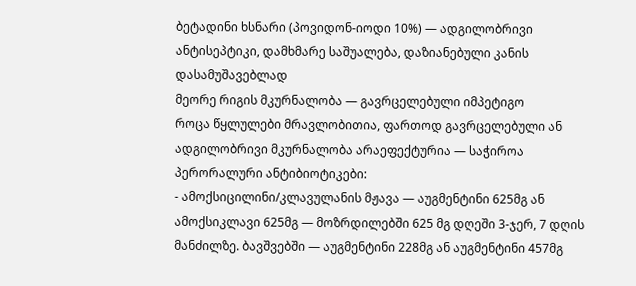ბეტადინი ხსნარი (პოვიდონ-იოდი 10%) — ადგილობრივი ანტისეპტიკი, დამხმარე საშუალება, დაზიანებული კანის დასამუშავებლად
მეორე რიგის მკურნალობა — გავრცელებული იმპეტიგო
როცა წყლულები მრავლობითია, ფართოდ გავრცელებული ან ადგილობრივი მკურნალობა არაეფექტურია — საჭიროა პერორალური ანტიბიოტიკები:
- ამოქსიცილინი/კლავულანის მჟავა — აუგმენტინი 625მგ ან ამოქსიკლავი 625მგ — მოზრდილებში 625 მგ დღეში 3-ჯერ, 7 დღის მანძილზე. ბავშვებში — აუგმენტინი 228მგ ან აუგმენტინი 457მგ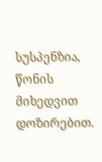სუსპენზია, წონის მიხედვით დოზირებით.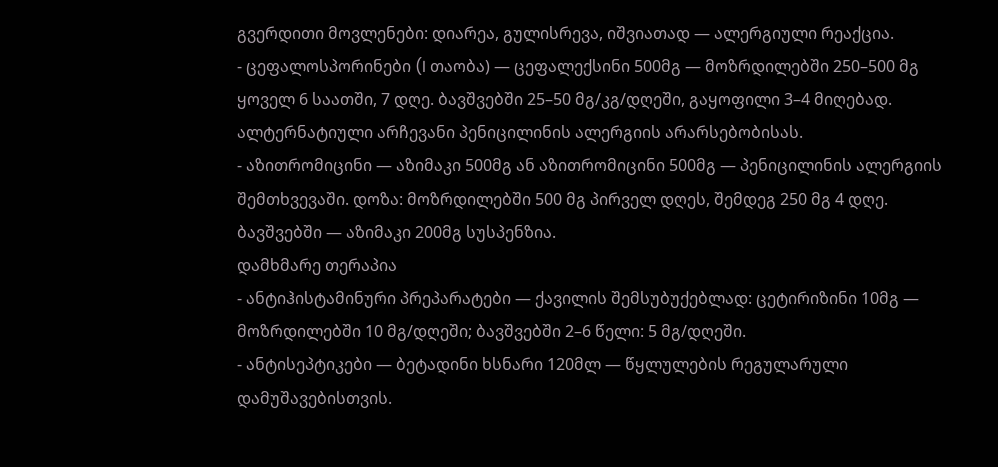გვერდითი მოვლენები: დიარეა, გულისრევა, იშვიათად — ალერგიული რეაქცია.
- ცეფალოსპორინები (I თაობა) — ცეფალექსინი 500მგ — მოზრდილებში 250–500 მგ ყოველ 6 საათში, 7 დღე. ბავშვებში 25–50 მგ/კგ/დღეში, გაყოფილი 3–4 მიღებად. ალტერნატიული არჩევანი პენიცილინის ალერგიის არარსებობისას.
- აზითრომიცინი — აზიმაკი 500მგ ან აზითრომიცინი 500მგ — პენიცილინის ალერგიის შემთხვევაში. დოზა: მოზრდილებში 500 მგ პირველ დღეს, შემდეგ 250 მგ 4 დღე. ბავშვებში — აზიმაკი 200მგ სუსპენზია.
დამხმარე თერაპია
- ანტიჰისტამინური პრეპარატები — ქავილის შემსუბუქებლად: ცეტირიზინი 10მგ — მოზრდილებში 10 მგ/დღეში; ბავშვებში 2–6 წელი: 5 მგ/დღეში.
- ანტისეპტიკები — ბეტადინი ხსნარი 120მლ — წყლულების რეგულარული დამუშავებისთვის.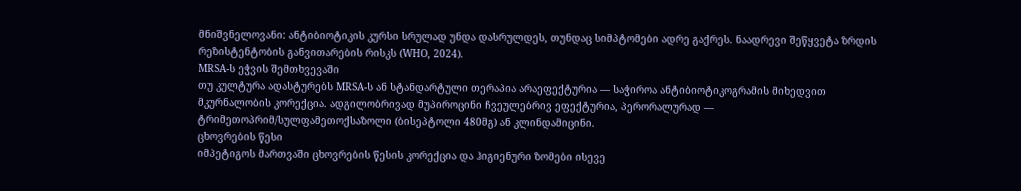მნიშვნელოვანი: ანტიბიოტიკის კურსი სრულად უნდა დასრულდეს, თუნდაც სიმპტომები ადრე გაქრეს. ნაადრევი შეწყვეტა ზრდის რეზისტენტობის განვითარების რისკს (WHO, 2024).
MRSA-ს ეჭვის შემთხვევაში
თუ კულტურა ადასტურებს MRSA-ს ან სტანდარტული თერაპია არაეფექტურია — საჭიროა ანტიბიოტიკოგრამის მიხედვით მკურნალობის კორექცია. ადგილობრივად მუპიროცინი ჩვეულებრივ ეფექტურია, პერორალურად — ტრიმეთოპრიმ/სულფამეთოქსაზოლი (ბისეპტოლი 480მგ) ან კლინდამიცინი.
ცხოვრების წესი
იმპეტიგოს მართვაში ცხოვრების წესის კორექცია და ჰიგიენური ზომები ისევე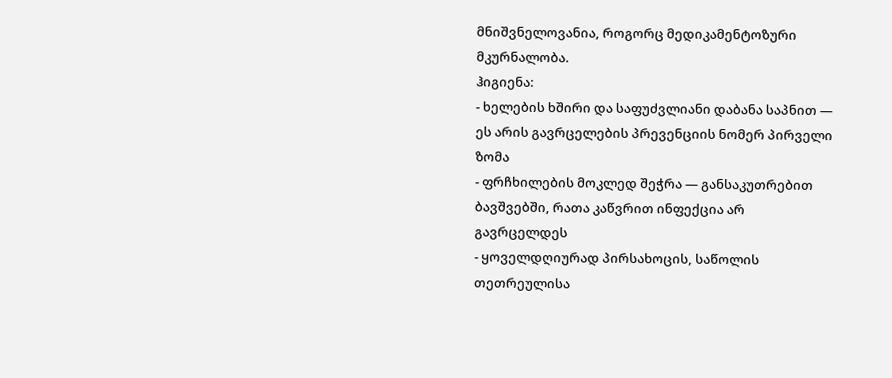მნიშვნელოვანია, როგორც მედიკამენტოზური მკურნალობა.
ჰიგიენა:
- ხელების ხშირი და საფუძვლიანი დაბანა საპნით — ეს არის გავრცელების პრევენციის ნომერ პირველი ზომა
- ფრჩხილების მოკლედ შეჭრა — განსაკუთრებით ბავშვებში, რათა კაწვრით ინფექცია არ გავრცელდეს
- ყოველდღიურად პირსახოცის, საწოლის თეთრეულისა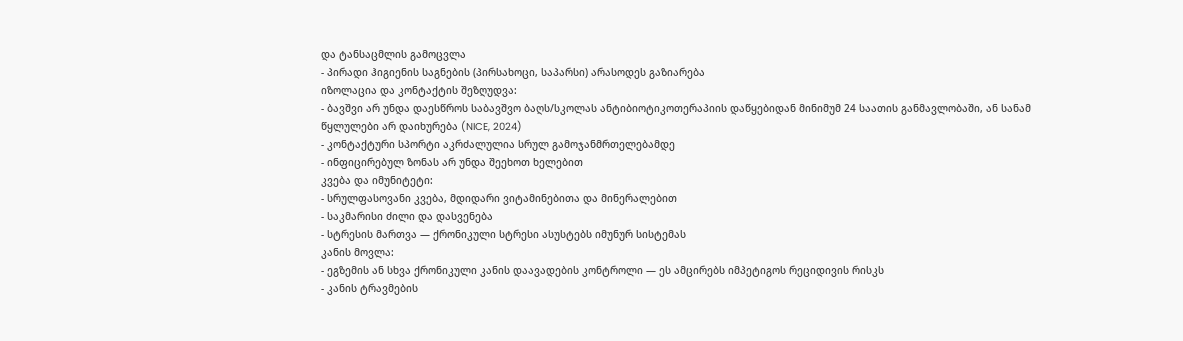და ტანსაცმლის გამოცვლა
- პირადი ჰიგიენის საგნების (პირსახოცი, საპარსი) არასოდეს გაზიარება
იზოლაცია და კონტაქტის შეზღუდვა:
- ბავშვი არ უნდა დაესწროს საბავშვო ბაღს/სკოლას ანტიბიოტიკოთერაპიის დაწყებიდან მინიმუმ 24 საათის განმავლობაში, ან სანამ წყლულები არ დაიხურება (NICE, 2024)
- კონტაქტური სპორტი აკრძალულია სრულ გამოჯანმრთელებამდე
- ინფიცირებულ ზონას არ უნდა შეეხოთ ხელებით
კვება და იმუნიტეტი:
- სრულფასოვანი კვება, მდიდარი ვიტამინებითა და მინერალებით
- საკმარისი ძილი და დასვენება
- სტრესის მართვა — ქრონიკული სტრესი ასუსტებს იმუნურ სისტემას
კანის მოვლა:
- ეგზემის ან სხვა ქრონიკული კანის დაავადების კონტროლი — ეს ამცირებს იმპეტიგოს რეციდივის რისკს
- კანის ტრავმების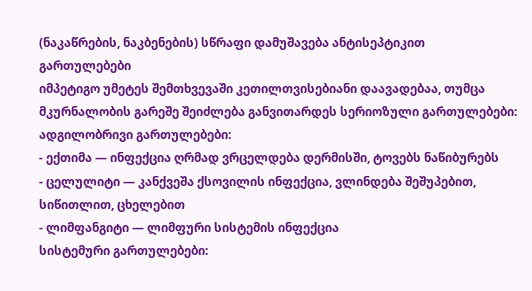(ნაკაწრების, ნაკბენების) სწრაფი დამუშავება ანტისეპტიკით
გართულებები
იმპეტიგო უმეტეს შემთხვევაში კეთილთვისებიანი დაავადებაა, თუმცა მკურნალობის გარეშე შეიძლება განვითარდეს სერიოზული გართულებები:
ადგილობრივი გართულებები:
- ექთიმა — ინფექცია ღრმად ვრცელდება დერმისში, ტოვებს ნაწიბურებს
- ცელულიტი — კანქვეშა ქსოვილის ინფექცია, ვლინდება შეშუპებით, სიწითლით, ცხელებით
- ლიმფანგიტი — ლიმფური სისტემის ინფექცია
სისტემური გართულებები: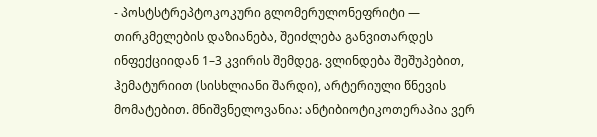- პოსტსტრეპტოკოკური გლომერულონეფრიტი — თირკმელების დაზიანება, შეიძლება განვითარდეს ინფექციიდან 1–3 კვირის შემდეგ. ვლინდება შეშუპებით, ჰემატურიით (სისხლიანი შარდი), არტერიული წნევის მომატებით. მნიშვნელოვანია: ანტიბიოტიკოთერაპია ვერ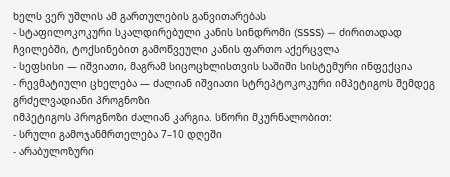ხელს ვერ უშლის ამ გართულების განვითარებას
- სტაფილოკოკური სკალდირებული კანის სინდრომი (SSSS) — ძირითადად ჩვილებში, ტოქსინებით გამოწვეული კანის ფართო აქერცვლა
- სეფსისი — იშვიათი, მაგრამ სიცოცხლისთვის საშიში სისტემური ინფექცია
- რევმატიული ცხელება — ძალიან იშვიათი სტრეპტოკოკური იმპეტიგოს შემდეგ
გრძელვადიანი პროგნოზი
იმპეტიგოს პროგნოზი ძალიან კარგია. სწორი მკურნალობით:
- სრული გამოჯანმრთელება 7–10 დღეში
- არაბულოზური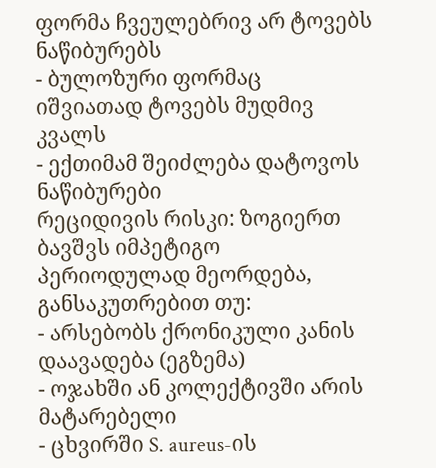ფორმა ჩვეულებრივ არ ტოვებს ნაწიბურებს
- ბულოზური ფორმაც იშვიათად ტოვებს მუდმივ კვალს
- ექთიმამ შეიძლება დატოვოს ნაწიბურები
რეციდივის რისკი: ზოგიერთ ბავშვს იმპეტიგო პერიოდულად მეორდება, განსაკუთრებით თუ:
- არსებობს ქრონიკული კანის დაავადება (ეგზემა)
- ოჯახში ან კოლექტივში არის მატარებელი
- ცხვირში S. aureus-ის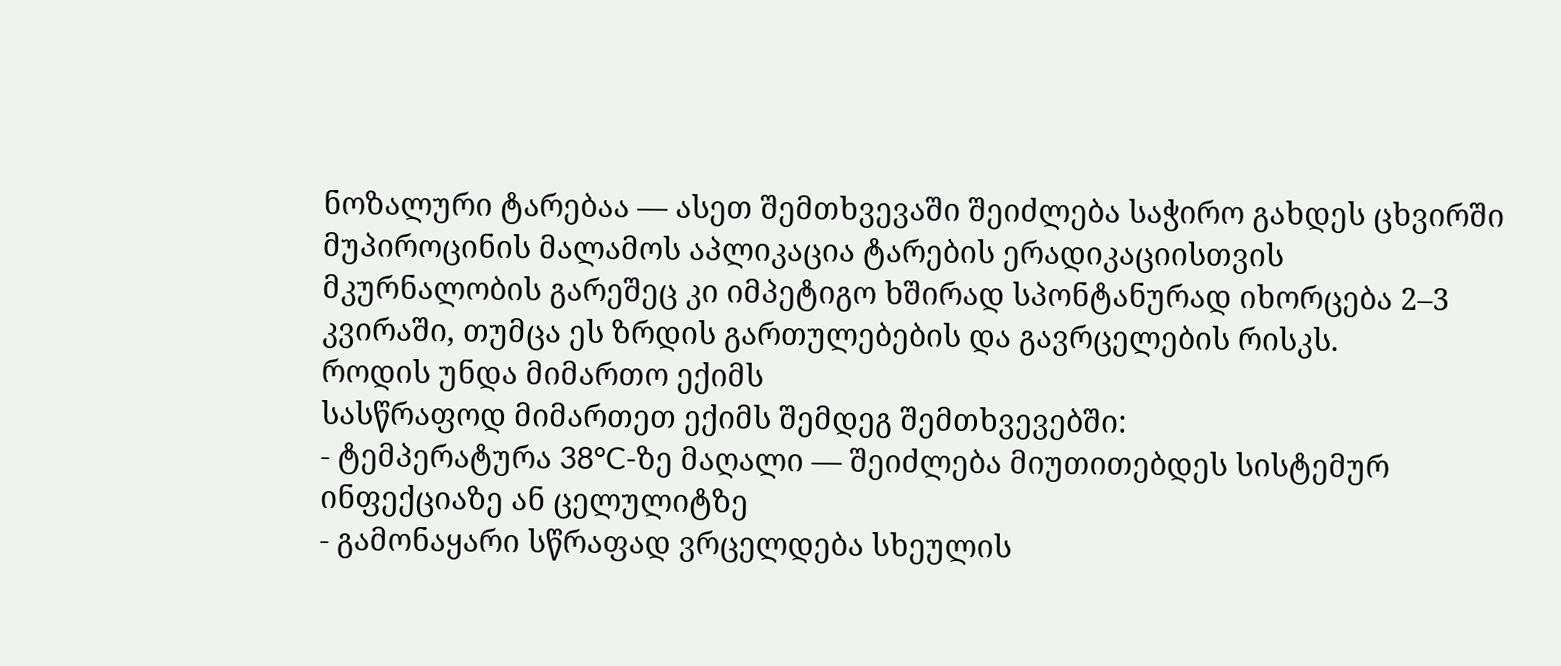ნოზალური ტარებაა — ასეთ შემთხვევაში შეიძლება საჭირო გახდეს ცხვირში მუპიროცინის მალამოს აპლიკაცია ტარების ერადიკაციისთვის
მკურნალობის გარეშეც კი იმპეტიგო ხშირად სპონტანურად იხორცება 2–3 კვირაში, თუმცა ეს ზრდის გართულებების და გავრცელების რისკს.
როდის უნდა მიმართო ექიმს
სასწრაფოდ მიმართეთ ექიმს შემდეგ შემთხვევებში:
- ტემპერატურა 38°C-ზე მაღალი — შეიძლება მიუთითებდეს სისტემურ ინფექციაზე ან ცელულიტზე
- გამონაყარი სწრაფად ვრცელდება სხეულის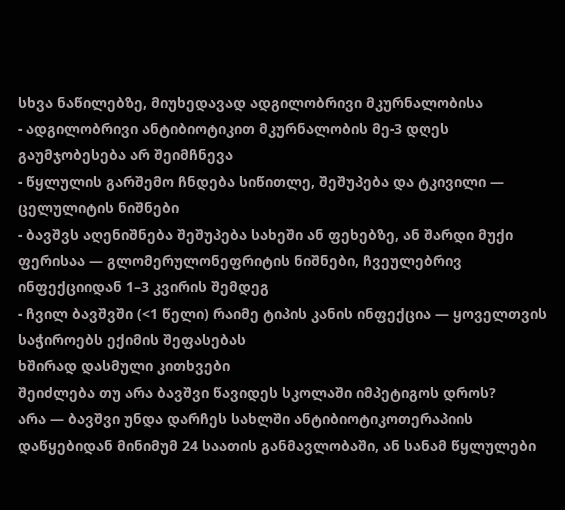სხვა ნაწილებზე, მიუხედავად ადგილობრივი მკურნალობისა
- ადგილობრივი ანტიბიოტიკით მკურნალობის მე-3 დღეს გაუმჯობესება არ შეიმჩნევა
- წყლულის გარშემო ჩნდება სიწითლე, შეშუპება და ტკივილი — ცელულიტის ნიშნები
- ბავშვს აღენიშნება შეშუპება სახეში ან ფეხებზე, ან შარდი მუქი ფერისაა — გლომერულონეფრიტის ნიშნები, ჩვეულებრივ ინფექციიდან 1–3 კვირის შემდეგ
- ჩვილ ბავშვში (<1 წელი) რაიმე ტიპის კანის ინფექცია — ყოველთვის საჭიროებს ექიმის შეფასებას
ხშირად დასმული კითხვები
შეიძლება თუ არა ბავშვი წავიდეს სკოლაში იმპეტიგოს დროს?
არა — ბავშვი უნდა დარჩეს სახლში ანტიბიოტიკოთერაპიის დაწყებიდან მინიმუმ 24 საათის განმავლობაში, ან სანამ წყლულები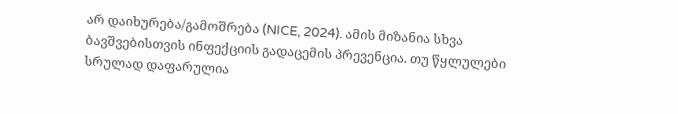არ დაიხურება/გამოშრება (NICE, 2024). ამის მიზანია სხვა ბავშვებისთვის ინფექციის გადაცემის პრევენცია. თუ წყლულები სრულად დაფარულია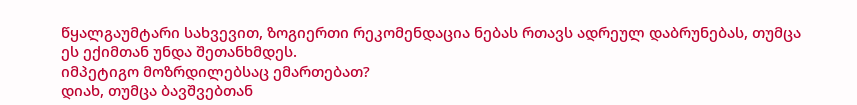წყალგაუმტარი სახვევით, ზოგიერთი რეკომენდაცია ნებას რთავს ადრეულ დაბრუნებას, თუმცა ეს ექიმთან უნდა შეთანხმდეს.
იმპეტიგო მოზრდილებსაც ემართებათ?
დიახ, თუმცა ბავშვებთან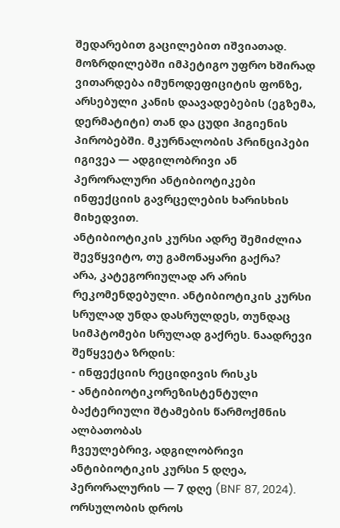შედარებით გაცილებით იშვიათად. მოზრდილებში იმპეტიგო უფრო ხშირად ვითარდება იმუნოდეფიციტის ფონზე, არსებული კანის დაავადებების (ეგზემა, დერმატიტი) თან და ცუდი ჰიგიენის პირობებში. მკურნალობის პრინციპები იგივეა — ადგილობრივი ან პერორალური ანტიბიოტიკები ინფექციის გავრცელების ხარისხის მიხედვით.
ანტიბიოტიკის კურსი ადრე შემიძლია შევწყვიტო, თუ გამონაყარი გაქრა?
არა, კატეგორიულად არ არის რეკომენდებული. ანტიბიოტიკის კურსი სრულად უნდა დასრულდეს, თუნდაც სიმპტომები სრულად გაქრეს. ნაადრევი შეწყვეტა ზრდის:
- ინფექციის რეციდივის რისკს
- ანტიბიოტიკორეზისტენტული ბაქტერიული შტამების წარმოქმნის ალბათობას
ჩვეულებრივ, ადგილობრივი ანტიბიოტიკის კურსი 5 დღეა, პერორალურის — 7 დღე (BNF 87, 2024).
ორსულობის დროს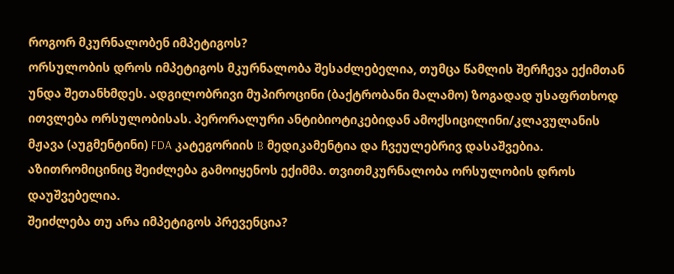როგორ მკურნალობენ იმპეტიგოს?
ორსულობის დროს იმპეტიგოს მკურნალობა შესაძლებელია, თუმცა წამლის შერჩევა ექიმთან უნდა შეთანხმდეს. ადგილობრივი მუპიროცინი (ბაქტრობანი მალამო) ზოგადად უსაფრთხოდ ითვლება ორსულობისას. პერორალური ანტიბიოტიკებიდან ამოქსიცილინი/კლავულანის მჟავა (აუგმენტინი) FDA კატეგორიის B მედიკამენტია და ჩვეულებრივ დასაშვებია. აზითრომიცინიც შეიძლება გამოიყენოს ექიმმა. თვითმკურნალობა ორსულობის დროს დაუშვებელია.
შეიძლება თუ არა იმპეტიგოს პრევენცია?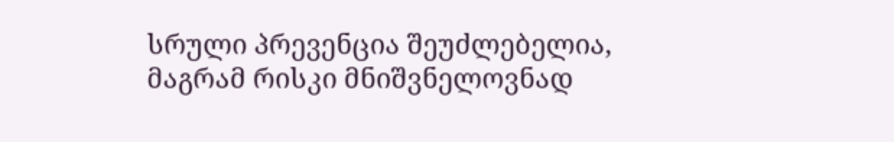სრული პრევენცია შეუძლებელია, მაგრამ რისკი მნიშვნელოვნად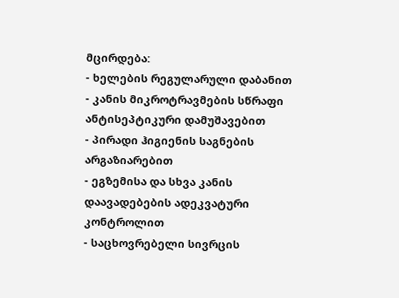მცირდება:
- ხელების რეგულარული დაბანით
- კანის მიკროტრავმების სწრაფი ანტისეპტიკური დამუშავებით
- პირადი ჰიგიენის საგნების არგაზიარებით
- ეგზემისა და სხვა კანის დაავადებების ადეკვატური კონტროლით
- საცხოვრებელი სივრცის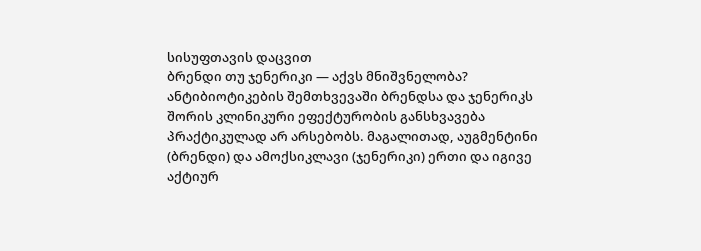სისუფთავის დაცვით
ბრენდი თუ ჯენერიკი — აქვს მნიშვნელობა?
ანტიბიოტიკების შემთხვევაში ბრენდსა და ჯენერიკს შორის კლინიკური ეფექტურობის განსხვავება პრაქტიკულად არ არსებობს. მაგალითად, აუგმენტინი (ბრენდი) და ამოქსიკლავი (ჯენერიკი) ერთი და იგივე აქტიურ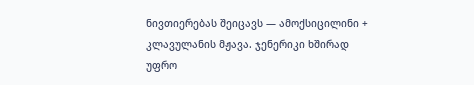ნივთიერებას შეიცავს — ამოქსიცილინი + კლავულანის მჟავა. ჯენერიკი ხშირად უფრო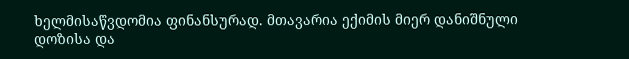ხელმისაწვდომია ფინანსურად. მთავარია ექიმის მიერ დანიშნული დოზისა და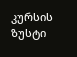კურსის ზუსტი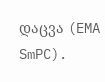დაცვა (EMA SmPC).